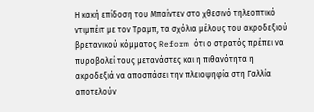Η κακή επίδοση του Μπαίντεν στο χθεσινό τηλεοπτικό ντιμπέιτ με τον Τραμπ, τα σχόλια μέλους του ακροδεξιού βρετανικού κόμματος Reform ότι ο στρατός πρέπει να πυροβολεί τους μετανάστες και η πιθανότητα η ακροδεξιά να αποσπάσει την πλειοψηφία στη Γαλλία αποτελούν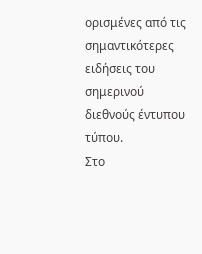ορισμένες από τις σημαντικότερες ειδήσεις του σημερινού διεθνούς έντυπου τύπου.
Στο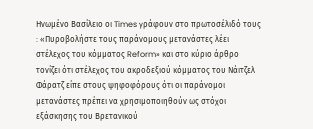Ηνωμένο Βασίλειο οι Times γράφουν στο πρωτοσέλιδό τους : «Πυροβολήστε τους παράνομους μετανάστες λέει στέλεχος του κόμματος Reform» και στο κύριο άρθρο τονίζει ότι στέλεχος του ακροδεξιού κόμματος του Νάιτζελ Φάρατζ είπε στους ψηφοφόρους ότι οι παράνομοι μετανάστες πρέπει να χρησιμοποιηθούν ως στόχοι εξάσκησης του Βρετανικού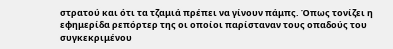στρατού και ότι τα τζαμιά πρέπει να γίνουν πάμπς. Όπως τονίζει η εφημερίδα ρεπόρτερ της οι οποίοι παρίσταναν τους οπαδούς του συγκεκριμένου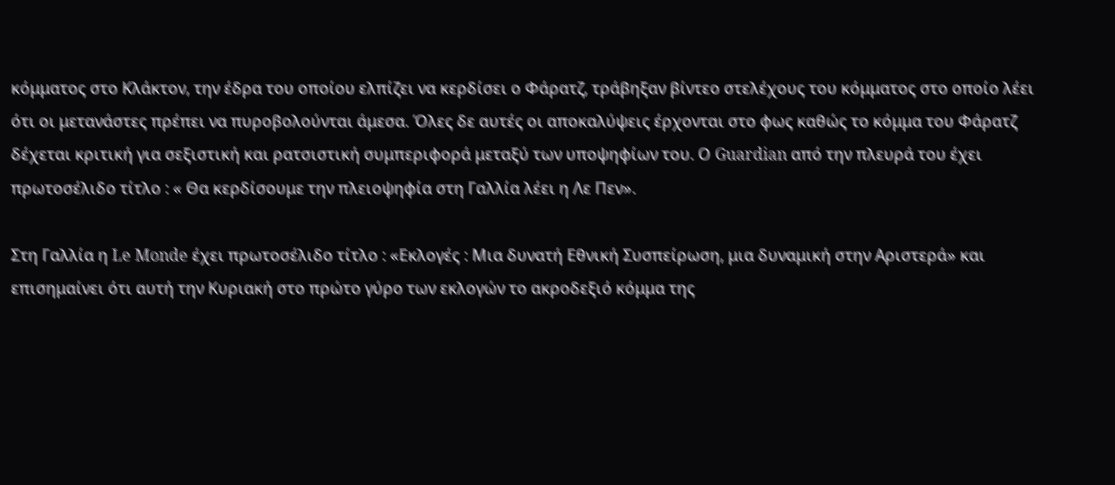κόμματος στο Κλάκτον, την έδρα του οποίου ελπίζει να κερδίσει ο Φάρατζ, τράβηξαν βίντεο στελέχους του κόμματος στο οποίο λέει ότι οι μετανάστες πρέπει να πυροβολούνται άμεσα. Όλες δε αυτές οι αποκαλύψεις έρχονται στο φως καθώς το κόμμα του Φάρατζ δέχεται κριτική για σεξιστική και ρατσιστική συμπεριφορά μεταξύ των υποψηφίων του. Ο Guardian από την πλευρά του έχει πρωτοσέλιδο τίτλο : « Θα κερδίσουμε την πλειοψηφία στη Γαλλία λέει η Λε Πεν».

Στη Γαλλία η Le Monde έχει πρωτοσέλιδο τίτλο : «Εκλογές : Μια δυνατή Εθνική Συσπείρωση, μια δυναμική στην Αριστερά» και επισημαίνει ότι αυτή την Κυριακή στο πρώτο γύρο των εκλογών το ακροδεξιό κόμμα της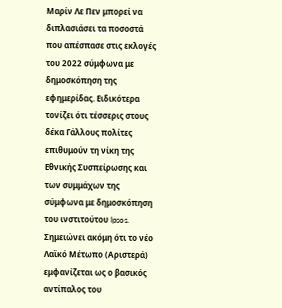Μαρίν Λε Πεν μπορεί να διπλασιάσει τα ποσοστά που απέσπασε στις εκλογές του 2022 σύμφωνα με δημοσκόπηση της εφημερίδας. Ειδικότερα τονίζει ότι τέσσερις στους δέκα Γάλλους πολίτες επιθυμούν τη νίκη της Εθνικής Συσπείρωσης και των συμμάχων της σύμφωνα με δημοσκόπηση του ινστιτούτου Ipsos. Σημειώνει ακόμη ότι το νέο Λαϊκό Μέτωπο (Αριστερά) εμφανίζεται ως ο βασικός αντίπαλος του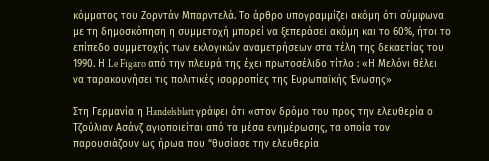κόμματος του Ζορντάν Μπαρντελά. Το άρθρο υπογραμμίζει ακόμη ότι σύμφωνα με τη δημοσκόπηση η συμμετοχή μπορεί να ξεπεράσει ακόμη και το 60%, ήτοι το επίπεδο συμμετοχής των εκλογικών αναμετρήσεων στα τέλη της δεκαετίας του 1990. Η Le Figaro από την πλευρά της έχει πρωτοσέλιδο τίτλο : «Η Μελόνι θέλει να ταρακουνήσει τις πολιτικές ισορροπίες της Ευρωπαϊκής Ένωσης»

Στη Γερμανία η Handelsblatt γράφει ότι «στον δρόμο του προς την ελευθερία ο Τζούλιαν Ασάνζ αγιοποιείται από τα μέσα ενημέρωσης, τα οποία τον παρουσιάζουν ως ήρωα που “θυσίασε την ελευθερία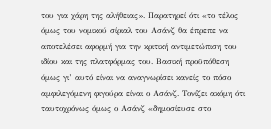του για χάρη της αλήθειας». Παρατηρεί ότι «το τέλος όμως του νομικού σίριαλ του Ασάνζ θα έπρεπε να αποτελέσει αφορμή για την κριτική αντιμετώπιση του ιδίου και της πλατφόρμας του. Βασική προϋπόθεση όμως γι’ αυτό είναι να αναγνωρίσει κανείς το πόσο αμφιλεγόμενη φιγούρα είναι ο Ασάνζ. Τονίζει ακόμη ότι ταυτοχρόνως όμως ο Ασάνζ «δημοσίευσε στο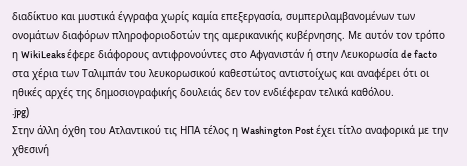διαδίκτυο και μυστικά έγγραφα χωρίς καμία επεξεργασία, συμπεριλαμβανομένων των ονομάτων διαφόρων πληροφοριοδοτών της αμερικανικής κυβέρνησης. Με αυτόν τον τρόπο η WikiLeaks έφερε διάφορους αντιφρονούντες στο Αφγανιστάν ή στην Λευκορωσία de facto στα χέρια των Ταλιμπάν του λευκορωσικού καθεστώτος αντιστοίχως και αναφέρει ότι οι ηθικές αρχές της δημοσιογραφικής δουλειάς δεν τον ενδιέφεραν τελικά καθόλου.
.jpg)
Στην άλλη όχθη του Ατλαντικού τις ΗΠΑ τέλος η Washington Post έχει τίτλο αναφορικά με την χθεσινή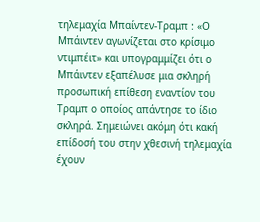τηλεμαχία Μπαίντεν-Τραμπ : «Ο Μπάιντεν αγωνίζεται στο κρίσιμο ντιμπέιτ» και υπογραμμίζει ότι ο Μπάιντεν εξαπέλυσε μια σκληρή προσωπική επίθεση εναντίον του Τραμπ ο οποίος απάντησε το ίδιο σκληρά. Σημειώνει ακόμη ότι κακή επίδοσή του στην χθεσινή τηλεμαχία έχουν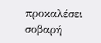προκαλέσει σοβαρή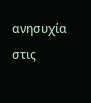ανησυχία στις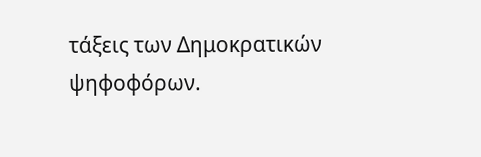τάξεις των Δημοκρατικών ψηφοφόρων.